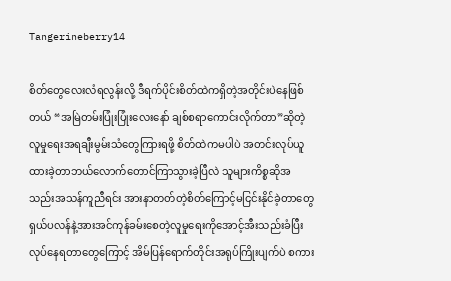Tangerineberry14

စိတ်တွေလေးလံရလွန်းလို့ ဒီရက်ပိုင်းစိတ်ထဲကရှိတဲ့အတိုင်းပဲနေဖြစ်တယ် “အမြဲတမ်းပြုံးပြုံးလေးနော် ချစ်စရာကောင်းလိုက်တာ”ဆိုတဲ့လူမှုရေးအရချီးမွမ်းသံတွေကြားရဖို့ စိတ်ထဲကမပါပဲ အတင်းလုပ်ယူထားခဲ့တာဘယ်လောက်တောင်ကြာသွားခဲ့ပြီလဲ သူများကိစ္စဆိုအသည်းအသန်ကူညီရင်း အားနာတတ်တဲ့စိတ်ကြောင့်မငြင်းနိုင်ခဲ့တာတွေ  ရှယ်ပလန်နဲ့အားအင်ကုန်ခမ်းစေတဲ့လူမှုရေးကိုအောင့်အီးသည်းခံပြီးလုပ်နေရတာတွေကြောင့် အိမ်ပြန်ရောက်တိုင်းအရုပ်ကြိုးပျက်ပဲ စကား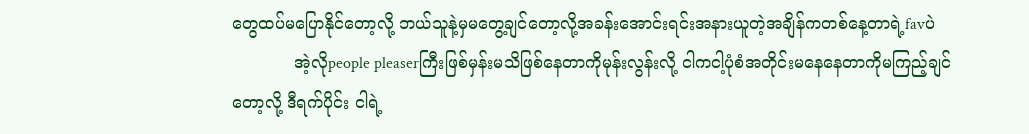တွေထပ်မပြောနိုင်တော့လို့ ဘယ်သူနဲ့မှမတွေ့ချင်တော့လို့အခန်းအောင်းရင်းအနားယူတဲ့အချိန်ကတစ်နေ့တာရဲ့favပဲ
            အဲ့လိုpeople pleaserကြီးဖြစ်မှန်းမသိဖြစ်နေတာကိုမုန်းလွန်းလို့ ငါကငါ့ပုံစံအတိုင်းမနေနေတာကိုမကြည့်ချင်တော့လို့ ဒီရက်ပိုင်း ငါရဲ့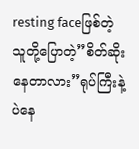resting faceဖြစ်တဲ့ သူတို့ပြောတဲ့”စိတ်ဆိုးနေတာလား”ရုပ်ကြီးနဲ့ပဲနေ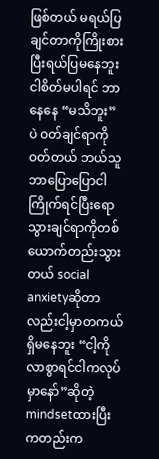ဖြစ်တယ် မရယ်ပြချင်တာကိုကြိုးစားပြီးရယ်ပြမနေဘူး ငါစိတ်မပါရင် ဘာနေနေ “မသိဘူး” ပဲ ဝတ်ချင်ရာကိုဝတ်တယ် ဘယ်သူဘာပြောပြောငါကြိုက်ရင်ပြီးရော သွားချင်ရာကိုတစ်ယောက်တည်းသွားတယ် social anxietyဆိုတာလည်းငါ့မှာတကယ်ရှိမနေဘူး “ငါ့ကိုလာစွာရင်ငါကလုပ်မှာနော်”ဆိုတဲ့mindsetထားပြီးကတည်းက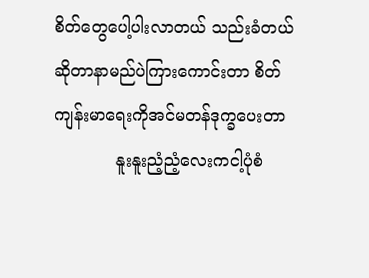စိတ်တွေပေါ့ပါးလာတယ် သည်းခံတယ်ဆိုတာနာမည်ပဲကြားကောင်းတာ စိတ်ကျန်းမာရေးကိုအင်မတန်ဒုက္ခပေးတာ
            နူးနူးညံ့ညံ့လေးကငါ့ပုံစံ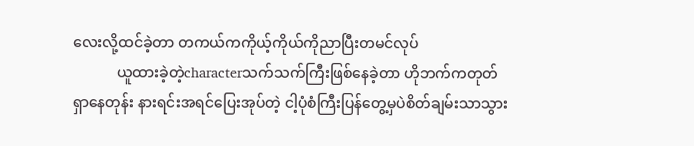လေးလို့ထင်ခဲ့တာ တကယ်ကကိုယ့်ကိုယ်ကိုညာပြီးတမင်လုပ်
            ယူထားခဲ့တဲ့characterသက်သက်ကြီးဖြစ်နေခဲ့တာ ဟိုဘက်ကတုတ်ရှာနေတုန်း နားရင်းအရင်ပြေးအုပ်တဲ့ ငါ့ပုံစံကြီးပြန်တွေ့မှပဲစိတ်ချမ်းသာသွား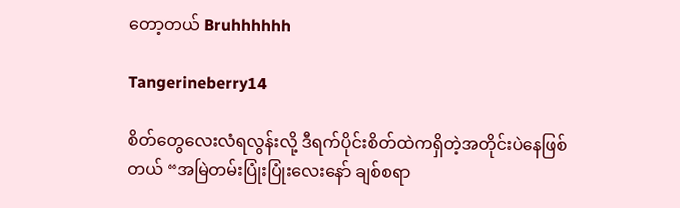တော့တယ် Bruhhhhhh

Tangerineberry14

စိတ်တွေလေးလံရလွန်းလို့ ဒီရက်ပိုင်းစိတ်ထဲကရှိတဲ့အတိုင်းပဲနေဖြစ်တယ် “အမြဲတမ်းပြုံးပြုံးလေးနော် ချစ်စရာ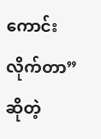ကောင်းလိုက်တာ”ဆိုတဲ့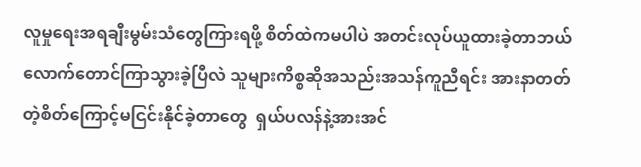လူမှုရေးအရချီးမွမ်းသံတွေကြားရဖို့ စိတ်ထဲကမပါပဲ အတင်းလုပ်ယူထားခဲ့တာဘယ်လောက်တောင်ကြာသွားခဲ့ပြီလဲ သူများကိစ္စဆိုအသည်းအသန်ကူညီရင်း အားနာတတ်တဲ့စိတ်ကြောင့်မငြင်းနိုင်ခဲ့တာတွေ  ရှယ်ပလန်နဲ့အားအင်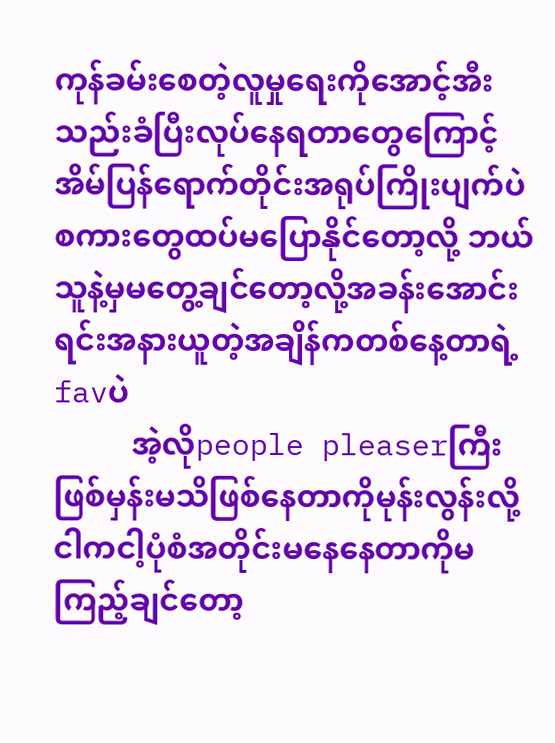ကုန်ခမ်းစေတဲ့လူမှုရေးကိုအောင့်အီးသည်းခံပြီးလုပ်နေရတာတွေကြောင့် အိမ်ပြန်ရောက်တိုင်းအရုပ်ကြိုးပျက်ပဲ စကားတွေထပ်မပြောနိုင်တော့လို့ ဘယ်သူနဲ့မှမတွေ့ချင်တော့လို့အခန်းအောင်းရင်းအနားယူတဲ့အချိန်ကတစ်နေ့တာရဲ့favပဲ
          အဲ့လိုpeople pleaserကြီးဖြစ်မှန်းမသိဖြစ်နေတာကိုမုန်းလွန်းလို့ ငါကငါ့ပုံစံအတိုင်းမနေနေတာကိုမကြည့်ချင်တော့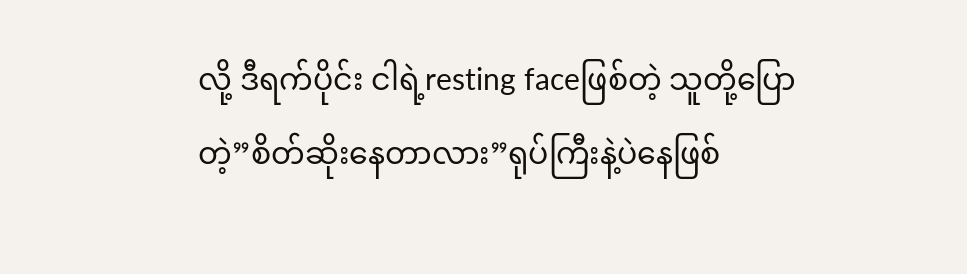လို့ ဒီရက်ပိုင်း ငါရဲ့resting faceဖြစ်တဲ့ သူတို့ပြောတဲ့”စိတ်ဆိုးနေတာလား”ရုပ်ကြီးနဲ့ပဲနေဖြစ်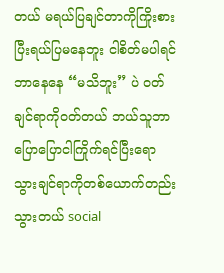တယ် မရယ်ပြချင်တာကိုကြိုးစားပြီးရယ်ပြမနေဘူး ငါစိတ်မပါရင် ဘာနေနေ “မသိဘူး” ပဲ ဝတ်ချင်ရာကိုဝတ်တယ် ဘယ်သူဘာပြောပြောငါကြိုက်ရင်ပြီးရော သွားချင်ရာကိုတစ်ယောက်တည်းသွားတယ် social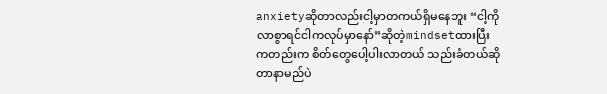anxietyဆိုတာလည်းငါ့မှာတကယ်ရှိမနေဘူး “ငါ့ကိုလာစွာရင်ငါကလုပ်မှာနော်”ဆိုတဲ့mindsetထားပြီးကတည်းက စိတ်တွေပေါ့ပါးလာတယ် သည်းခံတယ်ဆိုတာနာမည်ပဲ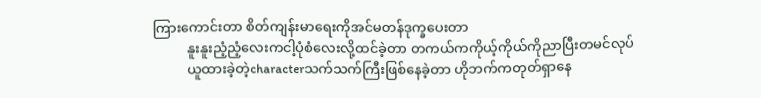ကြားကောင်းတာ စိတ်ကျန်းမာရေးကိုအင်မတန်ဒုက္ခပေးတာ
          နူးနူးညံ့ညံ့လေးကငါ့ပုံစံလေးလို့ထင်ခဲ့တာ တကယ်ကကိုယ့်ကိုယ်ကိုညာပြီးတမင်လုပ်
          ယူထားခဲ့တဲ့characterသက်သက်ကြီးဖြစ်နေခဲ့တာ ဟိုဘက်ကတုတ်ရှာနေ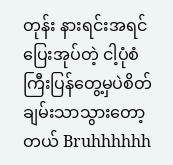တုန်း နားရင်းအရင်ပြေးအုပ်တဲ့ ငါ့ပုံစံကြီးပြန်တွေ့မှပဲစိတ်ချမ်းသာသွားတော့တယ် Bruhhhhhh